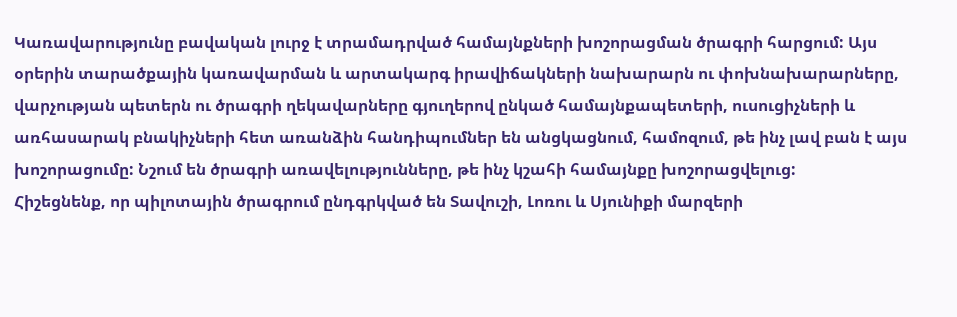Կառավարությունը բավական լուրջ է տրամադրված համայնքների խոշորացման ծրագրի հարցում: Այս օրերին տարածքային կառավարման և արտակարգ իրավիճակների նախարարն ու փոխնախարարները, վարչության պետերն ու ծրագրի ղեկավարները գյուղերով ընկած համայնքապետերի, ուսուցիչների և առհասարակ բնակիչների հետ առանձին հանդիպումներ են անցկացնում, համոզում, թե ինչ լավ բան է այս խոշորացումը: Նշում են ծրագրի առավելությունները, թե ինչ կշահի համայնքը խոշորացվելուց:
Հիշեցնենք, որ պիլոտային ծրագրում ընդգրկված են Տավուշի, Լոռու և Սյունիքի մարզերի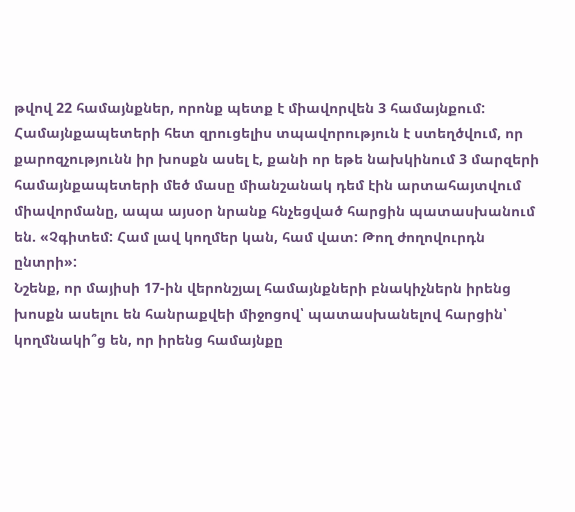թվով 22 համայնքներ, որոնք պետք է միավորվեն 3 համայնքում: Համայնքապետերի հետ զրուցելիս տպավորություն է ստեղծվում, որ քարոզչությունն իր խոսքն ասել է, քանի որ եթե նախկինում 3 մարզերի համայնքապետերի մեծ մասը միանշանակ դեմ էին արտահայտվում միավորմանը, ապա այսօր նրանք հնչեցված հարցին պատասխանում են. «Չգիտեմ: Համ լավ կողմեր կան, համ վատ: Թող ժողովուրդն ընտրի»:
Նշենք, որ մայիսի 17-ին վերոնշյալ համայնքների բնակիչներն իրենց խոսքն ասելու են հանրաքվեի միջոցով՝ պատասխանելով հարցին՝ կողմնակի՞ց են, որ իրենց համայնքը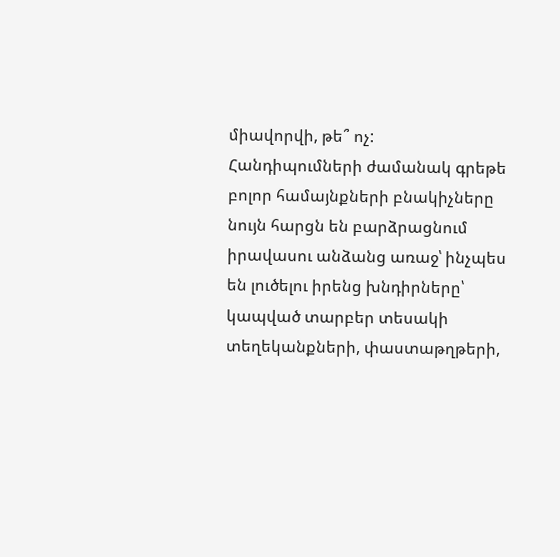միավորվի, թե՞ ոչ: Հանդիպումների ժամանակ գրեթե բոլոր համայնքների բնակիչները նույն հարցն են բարձրացնում իրավասու անձանց առաջ՝ ինչպես են լուծելու իրենց խնդիրները՝ կապված տարբեր տեսակի տեղեկանքների, փաստաթղթերի,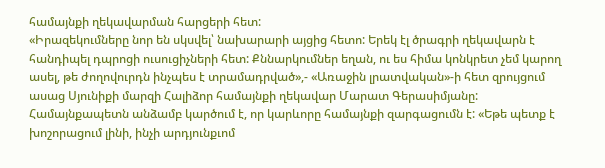համայնքի ղեկավարման հարցերի հետ:
«Իրազեկումները նոր են սկսվել՝ նախարարի այցից հետո: Երեկ էլ ծրագրի ղեկավարն է հանդիպել դպրոցի ուսուցիչների հետ: Քննարկումներ եղան, ու ես հիմա կոնկրետ չեմ կարող ասել, թե ժողովուրդն ինչպես է տրամադրված»,- «Առաջին լրատվական»-ի հետ զրույցում ասաց Սյունիքի մարզի Հալիձոր համայնքի ղեկավար Մարատ Գերասիմյանը:
Համայնքապետն անձամբ կարծում է, որ կարևորը համայնքի զարգացումն է: «Եթե պետք է խոշորացում լինի, ինչի արդյունքւոմ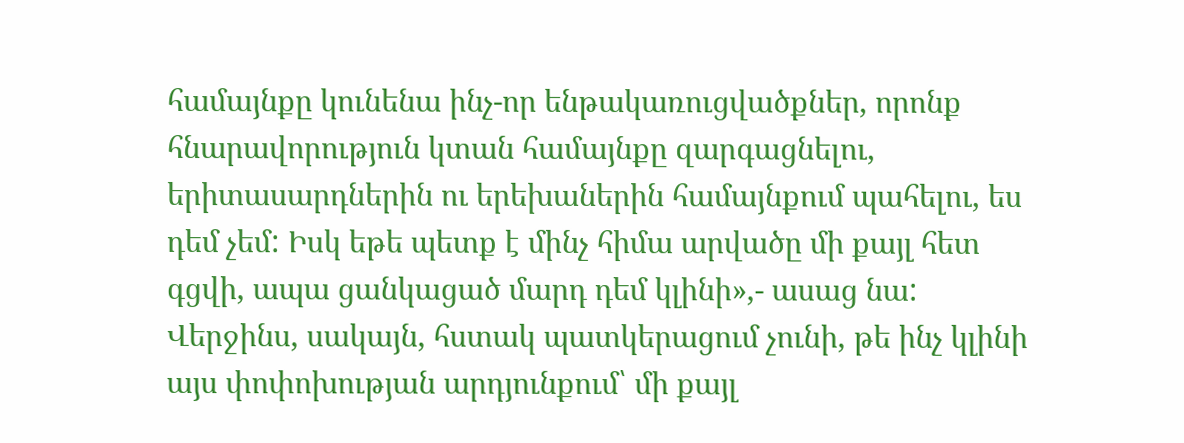համայնքը կունենա ինչ-որ ենթակառուցվածքներ, որոնք հնարավորություն կտան համայնքը զարգացնելու, երիտասարդներին ու երեխաներին համայնքում պահելու, ես դեմ չեմ: Իսկ եթե պետք է մինչ հիմա արվածը մի քայլ հետ գցվի, ապա ցանկացած մարդ դեմ կլինի»,- ասաց նա:
Վերջինս, սակայն, հստակ պատկերացում չունի, թե ինչ կլինի այս փոփոխության արդյունքում՝ մի քայլ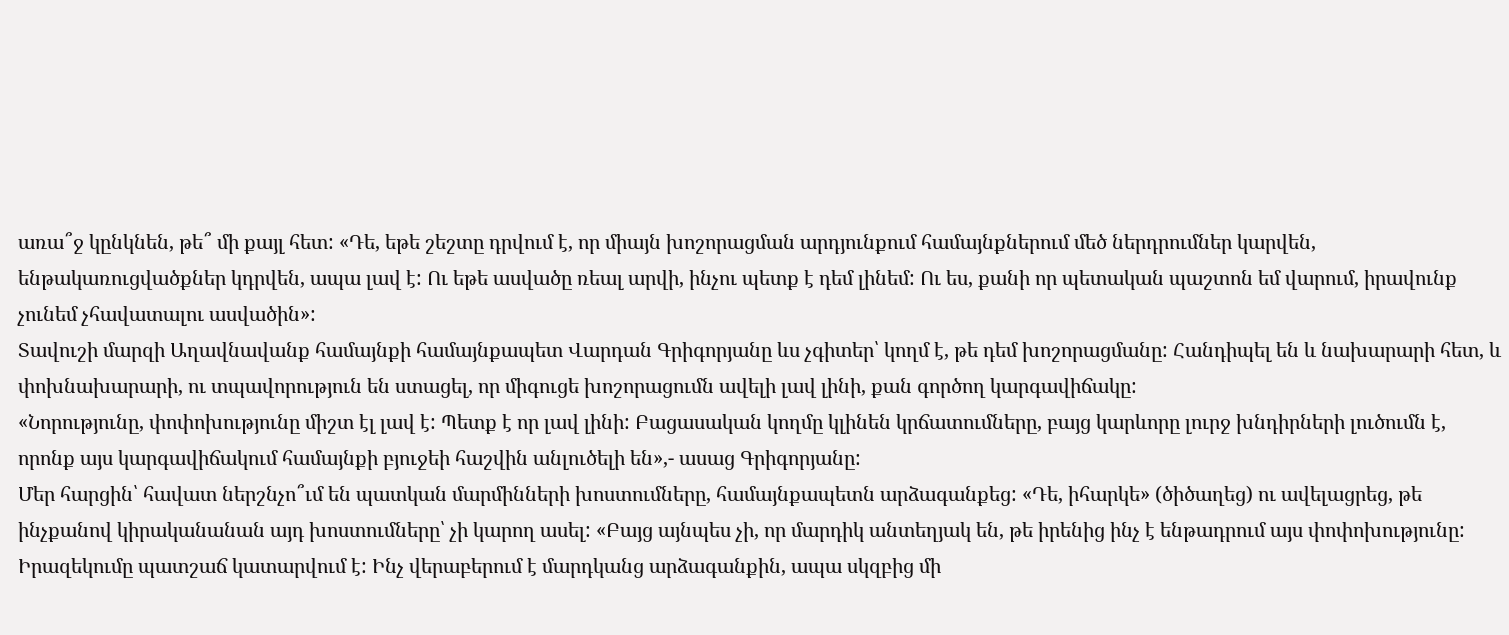առա՞ջ կընկնեն, թե՞ մի քայլ հետ: «Դե, եթե շեշտը դրվում է, որ միայն խոշորացման արդյունքում համայնքներում մեծ ներդրումներ կարվեն, ենթակառուցվածքներ կդրվեն, ապա լավ է: Ու եթե ասվածը ռեալ արվի, ինչու պետք է դեմ լինեմ: Ու ես, քանի որ պետական պաշտոն եմ վարում, իրավունք չունեմ չհավատալու ասվածին»:
Տավուշի մարզի Աղավնավանք համայնքի համայնքապետ Վարդան Գրիգորյանը ևս չգիտեր՝ կողմ է, թե դեմ խոշորացմանը: Հանդիպել են և նախարարի հետ, և փոխնախարարի, ու տպավորություն են ստացել, որ միգուցե խոշորացումն ավելի լավ լինի, քան գործող կարգավիճակը:
«Նորությունը, փոփոխությունը միշտ էլ լավ է: Պետք է որ լավ լինի: Բացասական կողմը կլինեն կրճատումները, բայց կարևորը լուրջ խնդիրների լուծումն է, որոնք այս կարգավիճակում համայնքի բյուջեի հաշվին անլուծելի են»,- ասաց Գրիգորյանը:
Մեր հարցին՝ հավատ ներշնչո՞ւմ են պատկան մարմինների խոստումները, համայնքապետն արձագանքեց: «Դե, իհարկե» (ծիծաղեց) ու ավելացրեց, թե ինչքանով կիրականանան այդ խոստումները՝ չի կարող ասել: «Բայց այնպես չի, որ մարդիկ անտեղյակ են, թե իրենից ինչ է ենթադրում այս փոփոխությունը: Իրազեկումը պատշաճ կատարվում է: Ինչ վերաբերում է մարդկանց արձագանքին, ապա սկզբից մի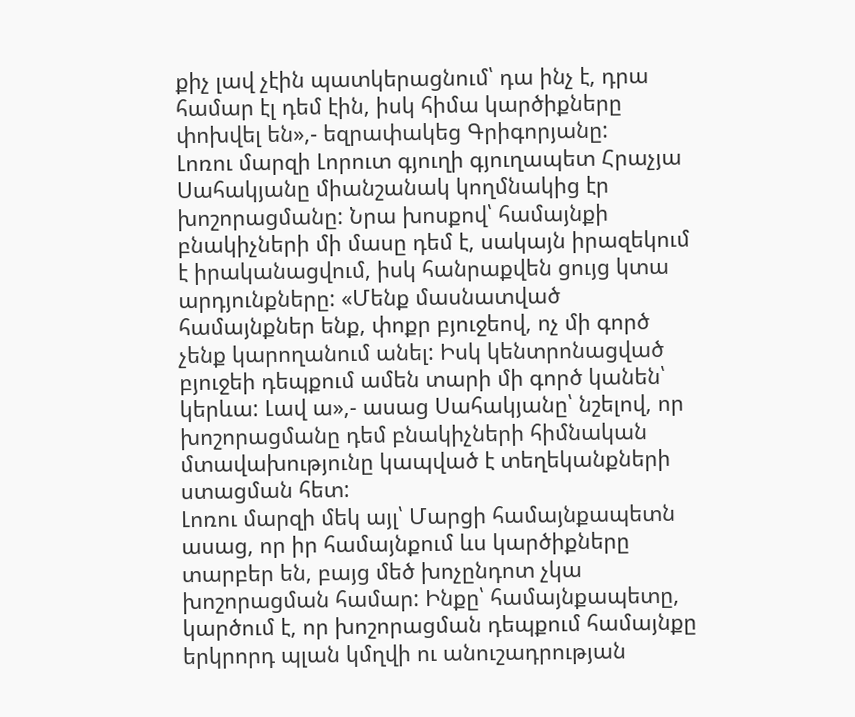քիչ լավ չէին պատկերացնում՝ դա ինչ է, դրա համար էլ դեմ էին, իսկ հիմա կարծիքները փոխվել են»,- եզրափակեց Գրիգորյանը:
Լոռու մարզի Լորուտ գյուղի գյուղապետ Հրաչյա Սահակյանը միանշանակ կողմնակից էր խոշորացմանը: Նրա խոսքով՝ համայնքի բնակիչների մի մասը դեմ է, սակայն իրազեկում է իրականացվում, իսկ հանրաքվեն ցույց կտա արդյունքները: «Մենք մասնատված համայնքներ ենք, փոքր բյուջեով, ոչ մի գործ չենք կարողանում անել: Իսկ կենտրոնացված բյուջեի դեպքում ամեն տարի մի գործ կանեն՝ կերևա: Լավ ա»,- ասաց Սահակյանը՝ նշելով, որ խոշորացմանը դեմ բնակիչների հիմնական մտավախությունը կապված է տեղեկանքների ստացման հետ:
Լոռու մարզի մեկ այլ՝ Մարցի համայնքապետն ասաց, որ իր համայնքում ևս կարծիքները տարբեր են, բայց մեծ խոչընդոտ չկա խոշորացման համար: Ինքը՝ համայնքապետը, կարծում է, որ խոշորացման դեպքում համայնքը երկրորդ պլան կմղվի ու անուշադրության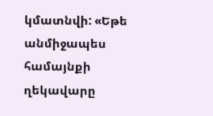կմատնվի: «Եթե անմիջապես համայնքի ղեկավարը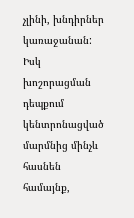չլինի, խնդիրներ կառաջանան: Իսկ խոշորացման դեպքում կենտրոնացված մարմնից մինչև հասնեն համայնք,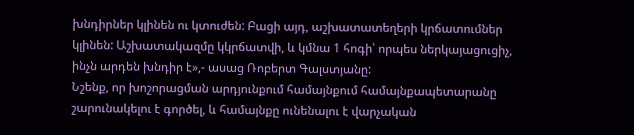խնդիրներ կլինեն ու կտուժեն: Բացի այդ, աշխատատեղերի կրճատումներ կլինեն: Աշխատակազմը կկրճատվի, և կմնա 1 հոգի՝ որպես ներկայացուցիչ, ինչն արդեն խնդիր է»,- ասաց Ռոբերտ Գալստյանը:
Նշենք, որ խոշորացման արդյունքում համայնքում համայնքապետարանը շարունակելու է գործել, և համայնքը ունենալու է վարչական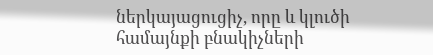ներկայացուցիչ, որը և կլուծի համայնքի բնակիչների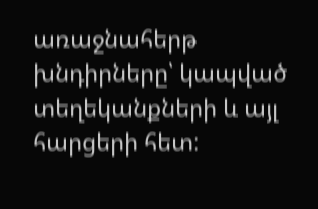առաջնահերթ խնդիրները՝ կապված տեղեկանքների և այլ հարցերի հետ: